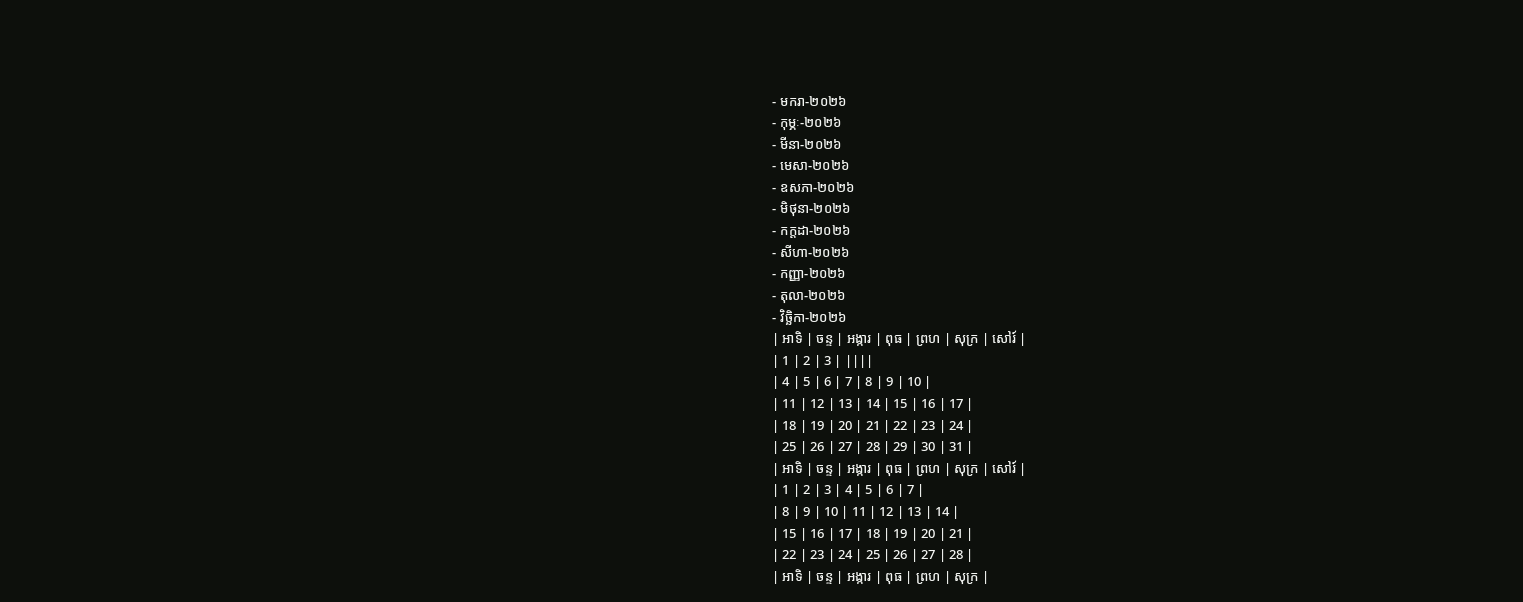- មករា-២០២៦
- កុម្ភៈ-២០២៦
- មីនា-២០២៦
- មេសា-២០២៦
- ឧសភា-២០២៦
- មិថុនា-២០២៦
- កក្តដា-២០២៦
- សីហា-២០២៦
- កញ្ញា-២០២៦
- តុលា-២០២៦
- វិច្ឆិកា-២០២៦
| អាទិ | ចន្ទ | អង្ការ | ពុធ | ព្រហ | សុក្រ | សៅរ៍ |
| 1 | 2 | 3 | ||||
| 4 | 5 | 6 | 7 | 8 | 9 | 10 |
| 11 | 12 | 13 | 14 | 15 | 16 | 17 |
| 18 | 19 | 20 | 21 | 22 | 23 | 24 |
| 25 | 26 | 27 | 28 | 29 | 30 | 31 |
| អាទិ | ចន្ទ | អង្ការ | ពុធ | ព្រហ | សុក្រ | សៅរ៍ |
| 1 | 2 | 3 | 4 | 5 | 6 | 7 |
| 8 | 9 | 10 | 11 | 12 | 13 | 14 |
| 15 | 16 | 17 | 18 | 19 | 20 | 21 |
| 22 | 23 | 24 | 25 | 26 | 27 | 28 |
| អាទិ | ចន្ទ | អង្ការ | ពុធ | ព្រហ | សុក្រ |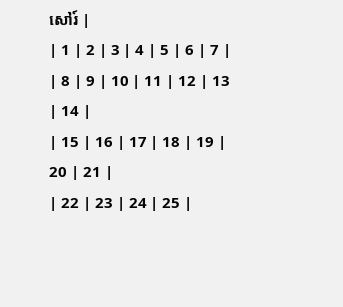សៅរ៍ |
| 1 | 2 | 3 | 4 | 5 | 6 | 7 |
| 8 | 9 | 10 | 11 | 12 | 13 | 14 |
| 15 | 16 | 17 | 18 | 19 | 20 | 21 |
| 22 | 23 | 24 | 25 |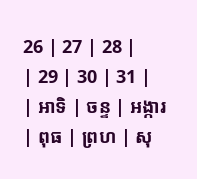26 | 27 | 28 |
| 29 | 30 | 31 |
| អាទិ | ចន្ទ | អង្ការ | ពុធ | ព្រហ | សុ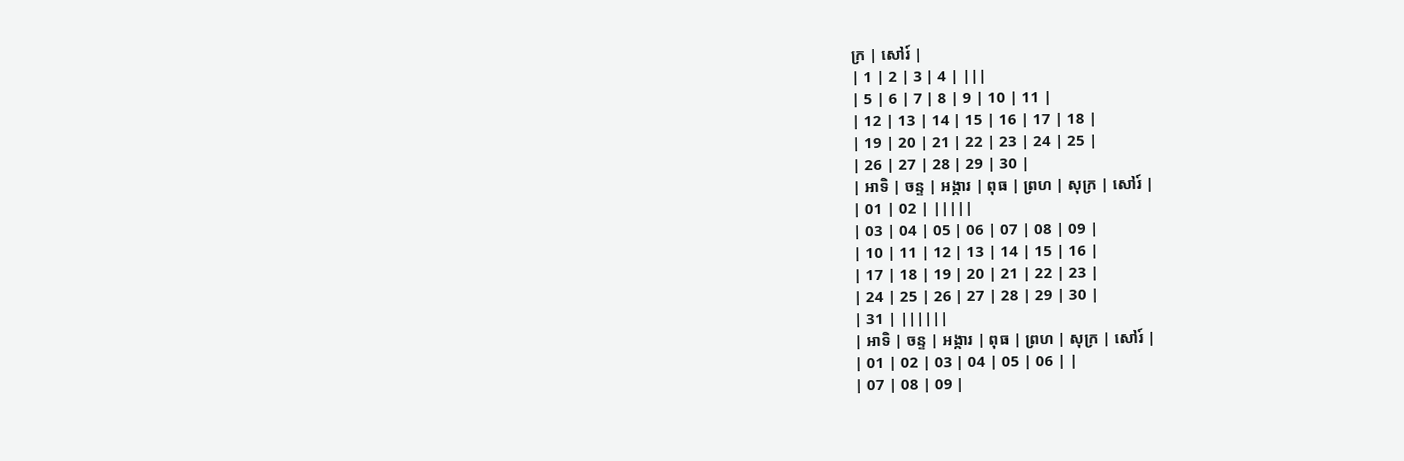ក្រ | សៅរ៍ |
| 1 | 2 | 3 | 4 | |||
| 5 | 6 | 7 | 8 | 9 | 10 | 11 |
| 12 | 13 | 14 | 15 | 16 | 17 | 18 |
| 19 | 20 | 21 | 22 | 23 | 24 | 25 |
| 26 | 27 | 28 | 29 | 30 |
| អាទិ | ចន្ទ | អង្ការ | ពុធ | ព្រហ | សុក្រ | សៅរ៍ |
| 01 | 02 | |||||
| 03 | 04 | 05 | 06 | 07 | 08 | 09 |
| 10 | 11 | 12 | 13 | 14 | 15 | 16 |
| 17 | 18 | 19 | 20 | 21 | 22 | 23 |
| 24 | 25 | 26 | 27 | 28 | 29 | 30 |
| 31 | ||||||
| អាទិ | ចន្ទ | អង្ការ | ពុធ | ព្រហ | សុក្រ | សៅរ៍ |
| 01 | 02 | 03 | 04 | 05 | 06 | |
| 07 | 08 | 09 |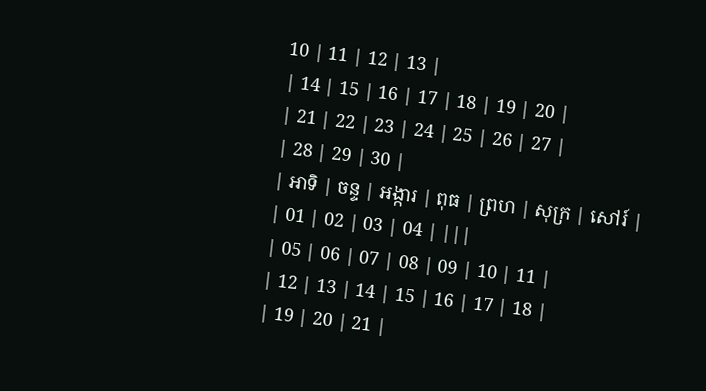10 | 11 | 12 | 13 |
| 14 | 15 | 16 | 17 | 18 | 19 | 20 |
| 21 | 22 | 23 | 24 | 25 | 26 | 27 |
| 28 | 29 | 30 |
| អាទិ | ចន្ទ | អង្ការ | ពុធ | ព្រហ | សុក្រ | សៅរ៍ |
| 01 | 02 | 03 | 04 | |||
| 05 | 06 | 07 | 08 | 09 | 10 | 11 |
| 12 | 13 | 14 | 15 | 16 | 17 | 18 |
| 19 | 20 | 21 |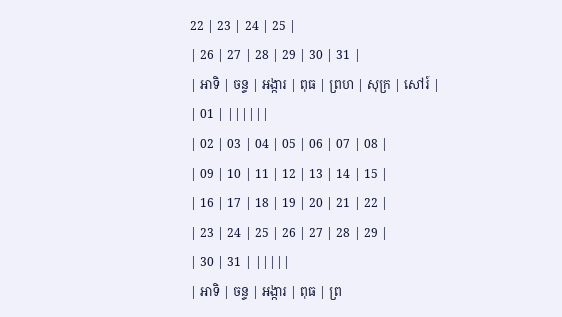22 | 23 | 24 | 25 |
| 26 | 27 | 28 | 29 | 30 | 31 |
| អាទិ | ចន្ទ | អង្ការ | ពុធ | ព្រហ | សុក្រ | សៅរ៍ |
| 01 | ||||||
| 02 | 03 | 04 | 05 | 06 | 07 | 08 |
| 09 | 10 | 11 | 12 | 13 | 14 | 15 |
| 16 | 17 | 18 | 19 | 20 | 21 | 22 |
| 23 | 24 | 25 | 26 | 27 | 28 | 29 |
| 30 | 31 | |||||
| អាទិ | ចន្ទ | អង្ការ | ពុធ | ព្រ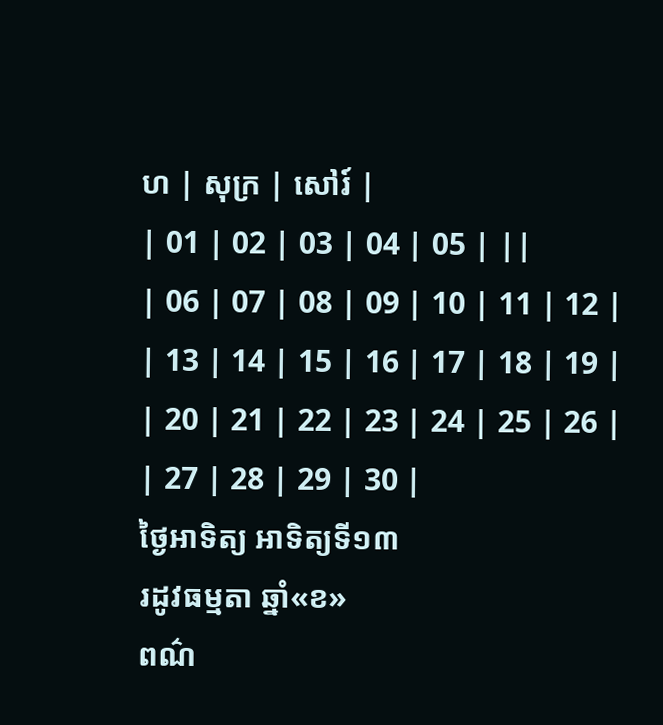ហ | សុក្រ | សៅរ៍ |
| 01 | 02 | 03 | 04 | 05 | ||
| 06 | 07 | 08 | 09 | 10 | 11 | 12 |
| 13 | 14 | 15 | 16 | 17 | 18 | 19 |
| 20 | 21 | 22 | 23 | 24 | 25 | 26 |
| 27 | 28 | 29 | 30 |
ថ្ងៃអាទិត្យ អាទិត្យទី១៣
រដូវធម្មតា ឆ្នាំ«ខ»
ពណ៌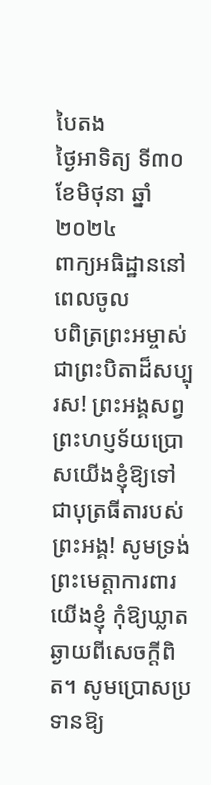បៃតង
ថ្ងៃអាទិត្យ ទី៣០ ខែមិថុនា ឆ្នាំ២០២៤
ពាក្យអធិដ្ឋាននៅពេលចូល
បពិត្រព្រះអម្ចាស់ជាព្រះបិតាដ៏សប្បុរស! ព្រះអង្គសព្វព្រះហប្ញទ័យប្រោសយើងខ្ញុំឱ្យទៅជាបុត្រធីតារបស់ព្រះអង្គ! សូមទ្រង់ព្រះមេត្តាការពារយើងខ្ញុំ កុំឱ្យឃ្លាតឆ្ងាយពីសេចក្តីពិត។ សូមប្រោសប្រទានឱ្យ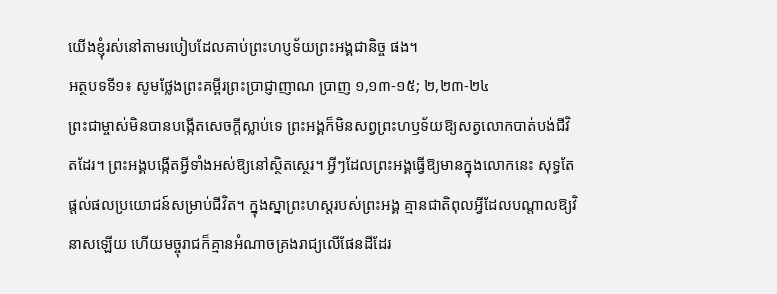យើងខ្ញុំរស់នៅតាមរបៀបដែលគាប់ព្រះហប្ញទ័យព្រះអង្គជានិច្ច ផង។
អត្ថបទទី១៖ សូមថ្លែងព្រះគម្ពីរព្រះប្រាជ្ញាញាណ ប្រាញ ១,១៣-១៥; ២,២៣-២៤
ព្រះជាម្ចាស់មិនបានបង្កើតសេចក្តីស្លាប់ទេ ព្រះអង្គក៏មិនសព្វព្រះហឫទ័យឱ្យសត្វលោកបាត់បង់ជីវិតដែរ។ ព្រះអង្គបង្កើតអ្វីទាំងអស់ឱ្យនៅស្ថិតស្ថេរ។ អ្វីៗដែលព្រះអង្គធ្វើឱ្យមានក្នុងលោកនេះ សុទ្ធតែផ្តល់ផលប្រយោជន៍សម្រាប់ជីវិត។ ក្នុងស្នាព្រះហស្តរបស់ព្រះអង្គ គ្មានជាតិពុលអ្វីដែលបណ្តាលឱ្យវិនាសឡើយ ហើយមច្ចុរាជក៏គ្មានអំណាចគ្រងរាជ្យលើផែនដីដែរ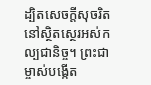ដ្បិតសេចក្តីសុចរិតនៅស្ថិតស្ថេរអស់កល្បជានិច្ច។ ព្រះជាម្ចាស់បង្កើត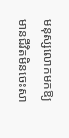មនុស្សលោកមកឱ្យមានជីវិតមិនចេះសា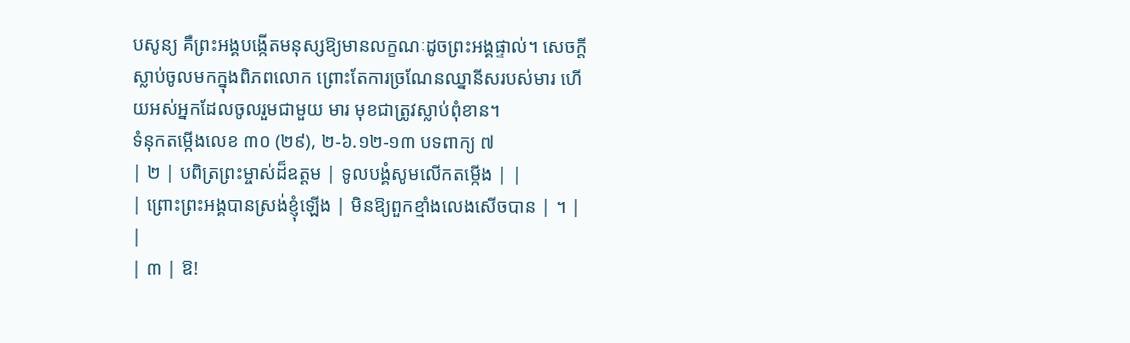បសូន្យ គឺព្រះអង្គបង្កើតមនុស្សឱ្យមានលក្ខណៈដូចព្រះអង្គផ្ទាល់។ សេចក្តីស្លាប់ចូលមកក្នុងពិភពលោក ព្រោះតែការច្រណែនឈ្នានីសរបស់មារ ហើយអស់អ្នកដែលចូលរួមជាមួយ មារ មុខជាត្រូវស្លាប់ពុំខាន។
ទំនុកតម្កើងលេខ ៣០ (២៩), ២-៦.១២-១៣ បទពាក្យ ៧
| ២ | បពិត្រព្រះម្ចាស់ដ៏ឧត្តម | ទូលបង្គំសូមលើកតម្កើង | |
| ព្រោះព្រះអង្គបានស្រង់ខ្ញុំឡើង | មិនឱ្យពួកខ្មាំងលេងសើចបាន | ។ | |
| ៣ | ឱ!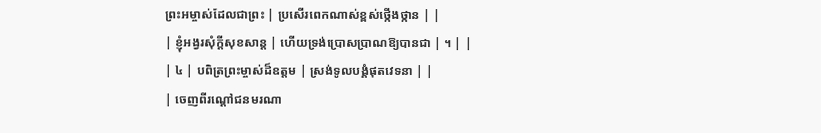ព្រះអម្ចាស់ដែលជាព្រះ | ប្រសើរពេកណាស់ខ្ពស់ថ្កើងថ្កាន | |
| ខ្ញុំអង្វរសុំក្តីសុខសាន្ត | ហើយទ្រង់ប្រោសប្រាណឱ្យបានជា | ។ | |
| ៤ | បពិត្រព្រះម្ចាស់ដ៏ឧត្តម | ស្រង់ទូលបង្គំផុតវេទនា | |
| ចេញពីរណ្តៅជនមរណា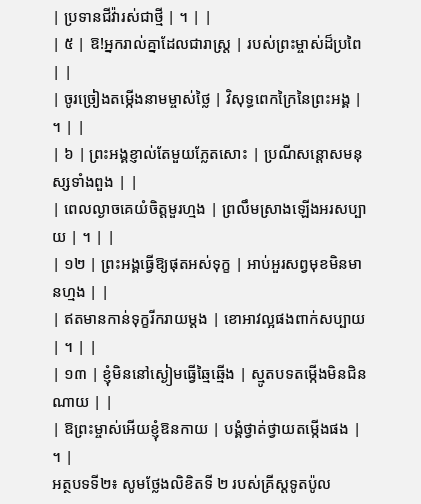| ប្រទានជីវ៉ារស់ជាថ្មី | ។ | |
| ៥ | ឱ!អ្នករាល់គ្នាដែលជារាស្រ្ត | របស់ព្រះម្ចាស់ដ៏ប្រពៃ | |
| ចូរច្រៀងតម្កើងនាមម្ចាស់ថ្លៃ | វិសុទ្ធពេកក្រៃនៃព្រះអង្គ | ។ | |
| ៦ | ព្រះអង្គខ្ញាល់តែមួយភ្លែតសោះ | ប្រណីសន្តោសមនុស្សទាំងពួង | |
| ពេលល្ងាចគេយំចិត្តមួរហ្មង | ព្រលឹមស្រាងឡើងអរសប្បាយ | ។ | |
| ១២ | ព្រះអង្គធ្វើឱ្យផុតអស់ទុក្ខ | អាប់អួរសព្វមុខមិនមានហ្មង | |
| ឥតមានកាន់ទុក្ខរីករាយម្តង | ខោអាវល្អផងពាក់សប្បាយ | ។ | |
| ១៣ | ខ្ញុំមិននៅស្ងៀមធ្វើឆ្មៃឆ្មើង | ស្មូតបទតម្កើងមិនជិនណាយ | |
| ឱព្រះម្ចាស់អើយខ្ញុំឱនកាយ | បង្គំថ្វាត់ថ្វាយតម្កើងផង | ។ |
អត្ថបទទី២៖ សូមថ្លែងលិខិតទី ២ របស់គ្រីស្តទូតប៉ូល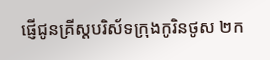ផ្ញើជូនគ្រីស្តបរិស័ទក្រុងកូរិនថូស ២ក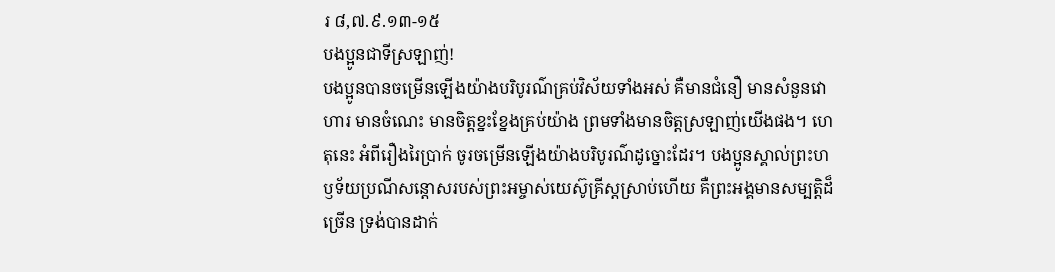រ ៨,៧.៩.១៣-១៥
បងប្អូនជាទីស្រឡាញ់!
បងប្អូនបានចម្រើនឡើងយ៉ាងបរិបូរណ៌គ្រប់វិស័យទាំងអស់ គឺមានជំនឿ មានសំនួនវោហារ មានចំណេះ មានចិត្តខ្នះខ្នែងគ្រប់យ៉ាង ព្រមទាំងមានចិត្តស្រឡាញ់យើងផង។ ហេតុនេះ អំពីរឿងរៃប្រាក់ ចូរចម្រើនឡើងយ៉ាងបរិបូរណ៌ដូច្នោះដែរ។ បងប្អូនស្គាល់ព្រះហឫទ័យប្រណីសន្តោសរបស់ព្រះអម្ចាស់យេស៊ូគ្រីស្តស្រាប់ហើយ គឺព្រះអង្គមានសម្បត្តិដ៏ច្រើន ទ្រង់បានដាក់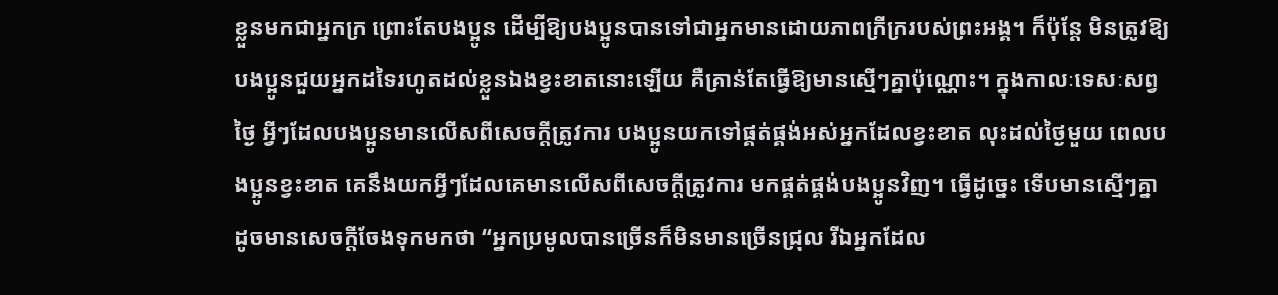ខ្លួនមកជាអ្នកក្រ ព្រោះតែបងប្អូន ដើម្បីឱ្យបងប្អូនបានទៅជាអ្នកមានដោយភាពក្រីក្ររបស់ព្រះអង្គ។ ក៏ប៉ុន្តែ មិនត្រូវឱ្យបងប្អូនជួយអ្នកដទៃរហូតដល់ខ្លួនឯងខ្វះខាតនោះឡើយ គឺគ្រាន់តែធ្វើឱ្យមានស្មើៗគ្នាប៉ុណ្ណោះ។ ក្នុងកាលៈទេសៈសព្វថ្ងៃ អ្វីៗដែលបងប្អូនមានលើសពីសេចក្តីត្រូវការ បងប្អូនយកទៅផ្គត់ផ្គង់អស់អ្នកដែលខ្វះខាត លុះដល់ថ្ងៃមួយ ពេលបងប្អូនខ្វះខាត គេនឹងយកអ្វីៗដែលគេមានលើសពីសេចក្តីត្រូវការ មកផ្គត់ផ្គង់បងប្អូនវិញ។ ធ្វើដូច្នេះ ទើបមានស្មើៗគ្នា ដូចមានសេចក្តីចែងទុកមកថា “អ្នកប្រមូលបានច្រើនក៏មិនមានច្រើនជ្រុល រីឯអ្នកដែល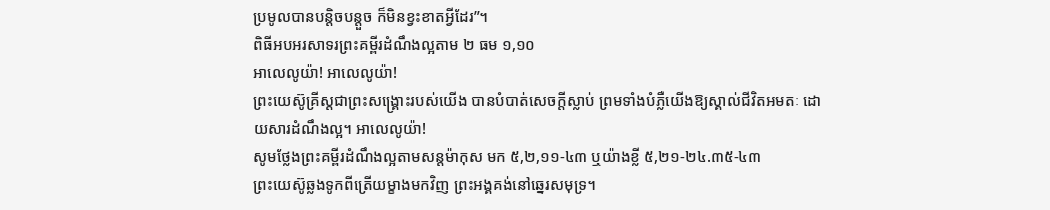ប្រមូលបានបន្តិចបន្តួច ក៏មិនខ្វះខាតអ្វីដែរ”។
ពិធីអបអរសាទរព្រះគម្ពីរដំណឹងល្អតាម ២ ធម ១,១០
អាលេលូយ៉ា! អាលេលូយ៉ា!
ព្រះយេស៊ូគ្រីស្តជាព្រះសង្គ្រោះរបស់យើង បានបំបាត់សេចក្តីស្លាប់ ព្រមទាំងបំភ្លឺយើងឱ្យស្គាល់ជីវិតអមតៈ ដោយសារដំណឹងល្អ។ អាលេលូយ៉ា!
សូមថ្លែងព្រះគម្ពីរដំណឹងល្អតាមសន្តម៉ាកុស មក ៥,២,១១-៤៣ ឬយ៉ាងខ្លី ៥,២១-២៤.៣៥-៤៣
ព្រះយេស៊ូឆ្លងទូកពីត្រើយម្ខាងមកវិញ ព្រះអង្គគង់នៅឆ្នេរសមុទ្រ។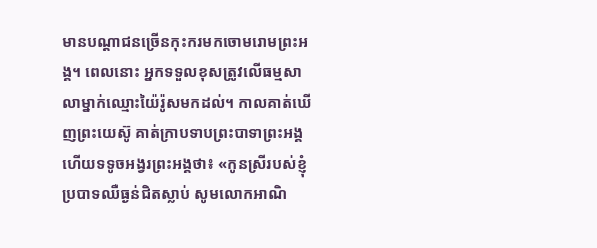មានបណ្តាជនច្រើនកុះករមកចោមរោមព្រះអង្គ។ ពេលនោះ អ្នកទទួលខុសត្រូវលើធម្មសាលាម្នាក់ឈ្មោះយ៉ៃរ៉ូសមកដល់។ កាលគាត់ឃើញព្រះយេស៊ូ គាត់ក្រាបទាបព្រះបាទាព្រះអង្គ ហើយទទូចអង្វរព្រះអង្គថា៖ «កូនស្រីរបស់ខ្ញុំប្របាទឈឺធ្ងន់ជិតស្លាប់ សូមលោកអាណិ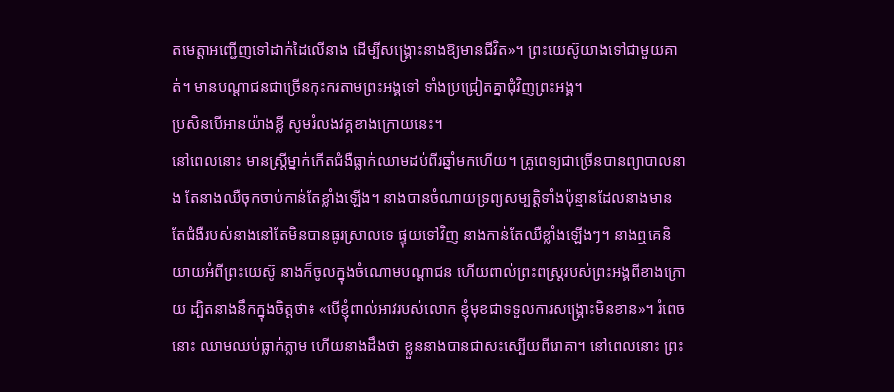តមេត្តាអញ្ជើញទៅដាក់ដៃលើនាង ដើម្បីសង្គ្រោះនាងឱ្យមានជីវិត»។ ព្រះយេស៊ូយាងទៅជាមួយគាត់។ មានបណ្តាជនជាច្រើនកុះករតាមព្រះអង្គទៅ ទាំងប្រជ្រៀតគ្នាជុំវិញព្រះអង្គ។
ប្រសិនបើអានយ៉ាងខ្លី សូមរំលងវគ្គខាងក្រោយនេះ។
នៅពេលនោះ មានស្រ្តីម្នាក់កើតជំងឺធ្លាក់ឈាមដប់ពីរឆ្នាំមកហើយ។ គ្រូពេទ្យជាច្រើនបានព្យាបាលនាង តែនាងឈឺចុកចាប់កាន់តែខ្លាំងឡើង។ នាងបានចំណាយទ្រព្យសម្បត្តិទាំងប៉ុន្មានដែលនាងមាន តែជំងឺរបស់នាងនៅតែមិនបានធូរស្រាលទេ ផ្ទុយទៅវិញ នាងកាន់តែឈឺខ្លាំងឡើងៗ។ នាងឮគេនិយាយអំពីព្រះយេស៊ូ នាងក៏ចូលក្នុងចំណោមបណ្តាជន ហើយពាល់ព្រះពស្រ្តរបស់ព្រះអង្គពីខាងក្រោយ ដ្បិតនាងនឹកក្នុងចិត្តថា៖ «បើខ្ញុំពាល់អាវរបស់លោក ខ្ញុំមុខជាទទួលការសង្គ្រោះមិនខាន»។ រំពេចនោះ ឈាមឈប់ធ្លាក់ភ្លាម ហើយនាងដឹងថា ខ្លួននាងបានជាសះស្បើយពីរោគា។ នៅពេលនោះ ព្រះ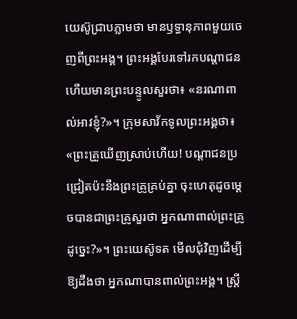យេស៊ូជ្រាបភ្លាមថា មានឫទ្ធានុភាពមួយចេញពីព្រះអង្គ។ ព្រះអង្គបែរទៅរកបណ្តាជន ហើយមានព្រះបន្ទូលសួរថា៖ «នរណាពាល់អាវខ្ញុំ?»។ ក្រុមសាវ័កទូលព្រះអង្គថា៖ «ព្រះគ្រូឃើញស្រាប់ហើយ! បណ្តាជនប្រជ្រៀតប៉ះនឹងព្រះគ្រូគ្រប់គ្នា ចុះហេតុដូចម្តេចបានជាព្រះគ្រូសួរថា អ្នកណាពាល់ព្រះគ្រូដូច្នេះ?»។ ព្រះយេស៊ូទត មើលជុំវិញដើម្បីឱ្យដឹងថា អ្នកណាបានពាល់ព្រះអង្គ។ ស្រ្តី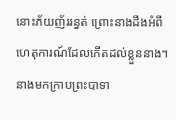នោះភ័យញ័ររន្ធត់ ព្រោះនាងដឹងអំពីហេតុការណ៍ដែលកើតដល់ខ្លួននាង។ នាងមកក្រាបព្រះបាទា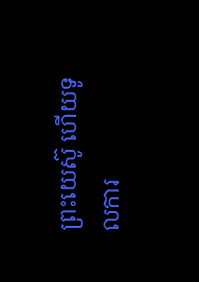ព្រះយេស៊ូ ហើយទូលការ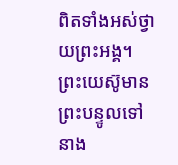ពិតទាំងអស់ថ្វាយព្រះអង្គ។ ព្រះយេស៊ូមានព្រះបន្ទូលទៅនាង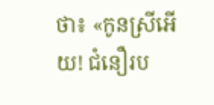ថា៖ «កូនស្រីអើយ! ជំនឿរប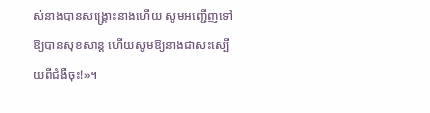ស់នាងបានសង្គ្រោះនាងហើយ សូមអញ្ជើញទៅឱ្យបានសុខសាន្ត ហើយសូមឱ្យនាងជាសះស្បើយពីជំងឺចុះ!»។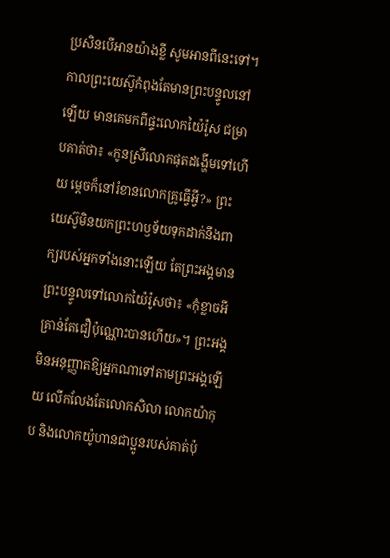ប្រសិនបើអានយ៉ាងខ្លី សូមអានពីនេះទៅ។
កាលព្រះយេស៊ូកំពុងតែមានព្រះបន្ទូលនៅឡើយ មានគេមកពីផ្ទះលោកយ៉ៃរ៉ូស ជម្រាបគាត់ថា៖ «កូនស្រីលោកផុតដង្ហើមទៅហើយ ម្តេចក៏នៅរំខានលោកគ្រូធ្វើអ្វី?» ព្រះយេស៊ូមិនយកព្រះហឫទ័យទុកដាក់នឹងពាក្យរបស់អ្នកទាំងនោះឡើយ តែព្រះអង្គមានព្រះបន្ទូលទៅលោកយ៉ៃរ៉ូសថា៖ «កុំខ្លាចអី គ្រាន់តែជឿប៉ុណ្ណោះបានហើយ»។ ព្រះអង្គមិនអនុញ្ញាតឱ្យអ្នកណាទៅតាមព្រះអង្គឡើយ លើកលែងតែលោកសិលា លោកយ៉ាកុប និងលោកយ៉ូហានជាប្អូនរបស់គាត់ប៉ុ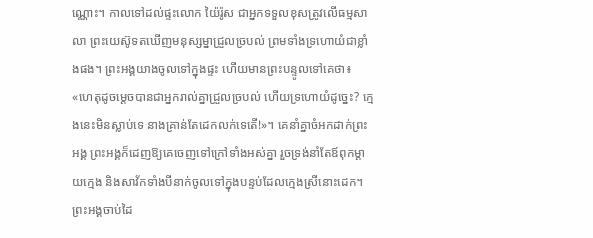ណ្ណោះ។ កាលទៅដល់ផ្ទះលោក យ៉ៃរ៉ូស ជាអ្នកទទួលខុសត្រូវលើធម្មសាលា ព្រះយេស៊ូទតឃើញមនុស្សម្នាជ្រួលច្របល់ ព្រមទាំងទ្រហោយំជាខ្លាំងផង។ ព្រះអង្គយាងចូលទៅក្នុងផ្ទះ ហើយមានព្រះបន្ទូលទៅគេថា៖ «ហេតុដូចម្តេចបានជាអ្នករាល់គ្នាជ្រួលច្របល់ ហើយទ្រហោយំដូច្នេះ? ក្មេងនេះមិនស្លាប់ទេ នាងគ្រាន់តែដេកលក់ទេតើ!»។ គេនាំគ្នាចំអកដាក់ព្រះអង្គ ព្រះអង្គក៏ដេញឱ្យគេចេញទៅក្រៅទាំងអស់គ្នា រួចទ្រង់នាំតែឪពុកម្តាយក្មេង និងសាវ័កទាំងបីនាក់ចូលទៅក្នុងបន្ទប់ដែលក្មេងស្រីនោះដេក។ ព្រះអង្គចាប់ដៃ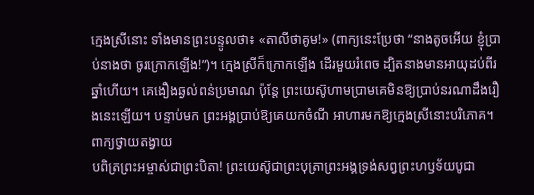ក្មេងស្រីនោះ ទាំងមានព្រះបន្ទូលថា៖ «តាលីថាគូម!» (ពាក្យនេះប្រែថា “នាងតូចអើយ ខ្ញុំប្រាប់នាងថា ចូរក្រោកឡើង!”)។ ក្មេងស្រីក៏ក្រោកឡើង ដើរមួយរំពេច ដ្បិតនាងមានអាយុដប់ពីរឆ្នាំហើយ។ គេងឿងឆ្ងល់ពន់ប្រមាណ ប៉ុន្តែ ព្រះយេស៊ូហាមប្រាមគេមិនឱ្យប្រាប់នរណាដឹងរឿងនេះឡើយ។ បន្ទាប់មក ព្រះអង្គប្រាប់ឱ្យគេយកចំណី អាហារមកឱ្យក្មេងស្រីនោះបរិភោគ។
ពាក្យថ្វាយតង្វាយ
បពិត្រព្រះអម្ចាស់ជាព្រះបិតា! ព្រះយេស៊ូជាព្រះបុត្រាព្រះអង្គទ្រង់សព្វព្រះហឫទ័យបូជា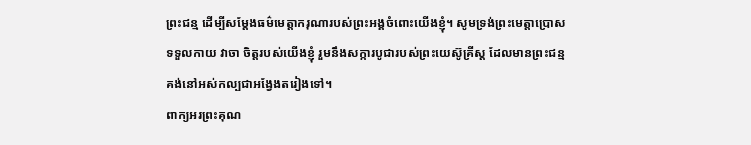ព្រះជន្ម ដើម្បីសម្តែងធម៌មេត្តាករុណារបស់ព្រះអង្គចំពោះយើងខ្ញុំ។ សូមទ្រង់ព្រះមេត្តាប្រោសទទួលកាយ វាចា ចិត្តរបស់យើងខ្ញុំ រួមនឹងសក្ការបូជារបស់ព្រះយេស៊ូគ្រីស្ត ដែលមានព្រះជន្មគង់នៅអស់កល្បជាអង្វែងតរៀងទៅ។
ពាក្យអរព្រះគុណ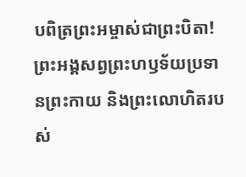បពិត្រព្រះអម្ចាស់ជាព្រះបិតា! ព្រះអង្គសព្វព្រះហឫទ័យប្រទានព្រះកាយ និងព្រះលោហិតរបស់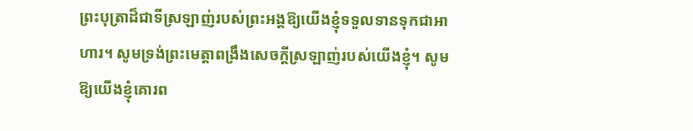ព្រះបុត្រាដ៏ជាទីស្រឡាញ់របស់ព្រះអង្គឱ្យយើងខ្ញុំទទួលទានទុកជាអាហារ។ សូមទ្រង់ព្រះមេត្តាពង្រឹងសេចក្តីស្រឡាញ់របស់យើងខ្ញុំ។ សូមឱ្យយើងខ្ញុំគោរព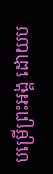បម្រើព្រះអង្គ ដោយប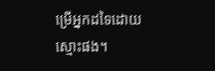ម្រើអ្នកដទៃដោយស្មោះផង។